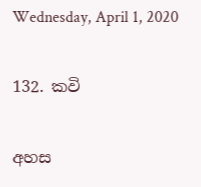Wednesday, April 1, 2020

132. කවි

අහස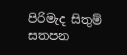පිරිමැද සිතුම් සතපන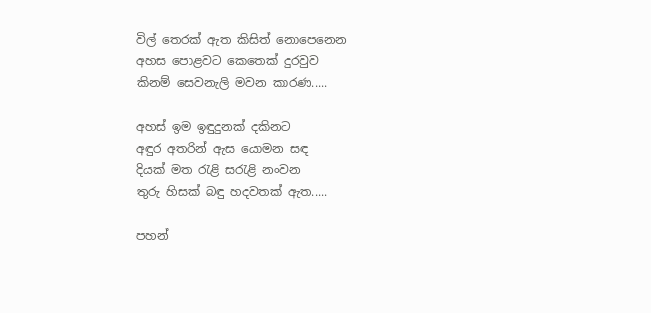විල් තෙරක් ඇත කිසිත් නොපෙනෙන
අහස පොළවට කෙතෙක් දුරවුව
කිනම් සෙවනැලි මවන කාරණ.....

අහස් ඉම ඉඳුදුනක් දකිනට
අඳුර අතරින් ඇස යොමන සඳ
දියක් මත රැළි සරැළි නංවන
තුරු හිසක් බඳු හදවතක් ඇත.....

පහන්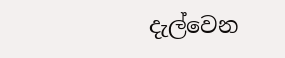දැල්වෙන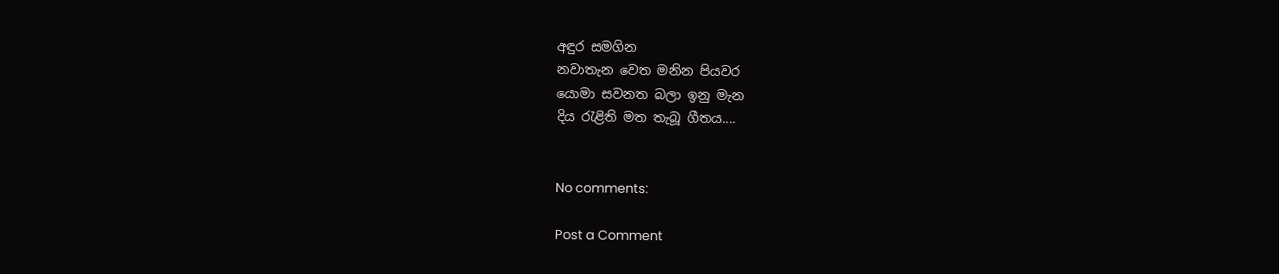අඳුර සමගින
නවාතැන වෙත මනින පියවර
යොමා සවනත බලා ඉනු මැන
දිය රැළිති මත තැබූ ගීතය....


No comments:

Post a Comment